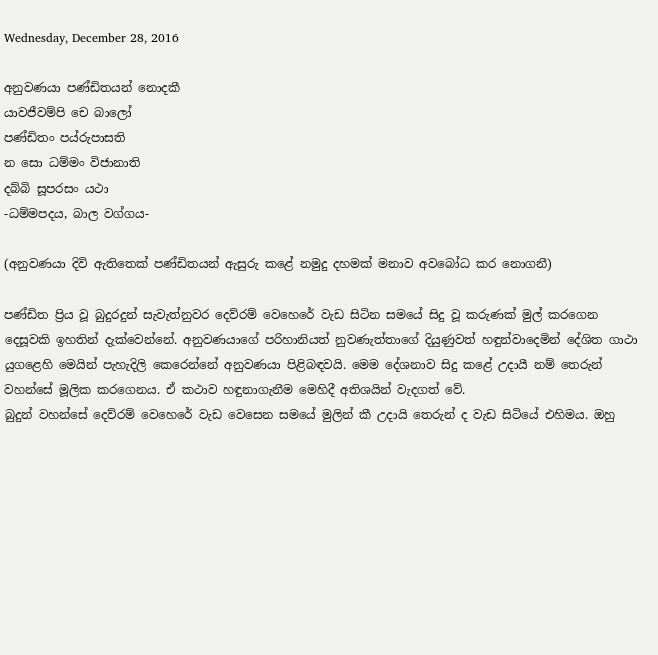Wednesday, December 28, 2016

අනුවණයා පණ්ඩිතයන් නොදකී
යාවජීවම්පි චෙ බාලෝ
පණ්ඩිතං පය්රුපාසති
න සො ධම්මං විජානාති
දබ්බි සූපරසං යථා
-ධම්මපදය, බාල වග්ගය-

(අනුවණයා දිවි ඇතිතෙක් පණ්ඩිතයන් ඇසුරු කළේ නමුදු දහමක් මනාව අවබෝධ කර නොගනී)

පණ්ඩිත ප්‍රිය වූ බුදුරදුන් සැවැත්නුවර දෙව්රම් වෙහෙරේ වැඩ සිටින සමයේ සිදු වූ කරුණක් මුල් කරගෙන දෙසූවකි ඉහතින් දැක්වෙන්නේ. අනුවණයාගේ පරිහානියත් නුවණැත්තාගේ දියුණුවත් හඳුන්වාදෙමින් දේශිත ගාථා යුගළෙහි මෙයින් පැහැදිලි කෙරෙන්නේ අනුවණයා පිළිබඳවයි. මෙම දේශනාව සිදු කළේ උදායී නම් තෙරුන් වහන්සේ මූලික කරගෙනය. ඒ කථාව හඳුනාගැනීම මෙහිදී අතිශයින් වැදගත් වේ.
බුදුන් වහන්සේ දෙව්රම් වෙහෙරේ වැඩ වෙසෙන සමයේ මුලින් කී උදායි තෙරුන් ද වැඩ සිටියේ එහිමය. ඔහු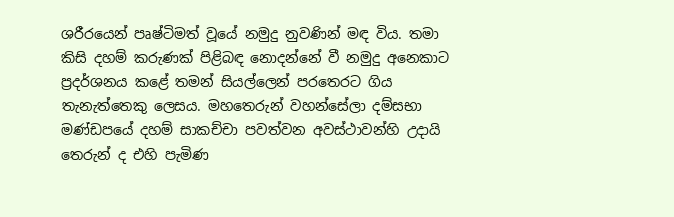ශරීරයෙන් පෘෂ්ටිමත් වූයේ නමුදු නුවණින් මඳ විය. තමා කිසි දහම් කරුණක් පිළිබඳ නොදන්නේ වී නමුදු අනෙකාට ප්‍රදර්ශනය කළේ තමන් සියල්ලෙන් පරතෙරට ගිය තැනැත්තෙකු ලෙසය. මහතෙරුන් වහන්සේලා දම්සභා මණ්ඩපයේ දහම් සාකච්චා පවත්වන අවස්ථාවන්හි උදායි තෙරුන් ද එහි පැමිණ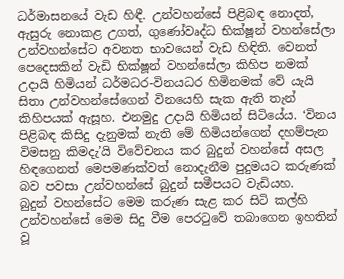ධර්මාසනයේ වැඩ හිඳී. උන්වහන්සේ පිළිබඳ නොදත්, ඇසුරු නොකළ උගත්, ගුණෝවෘද්ධ භික්ෂූන් වහන්සේලා උන්වහන්සේට අවනත භාවයෙන් වැඩ හිඳිති. වෙනත් පෙදෙසකින් වැඩි භික්ෂූන් වහන්සේලා කිහිප නමක් උදායි හිමියන් ධර්මධර-විනයධර හිමිනමක් වේ යැයි සිතා උන්වහන්සේගෙන් විනයෙහි සැක ඇති තැන් කිහිපයක් ඇසූහ. එනමුදු උදායි හිමියන් සිටියේය. ‘විනය පිළිබඳ කිසිදු දැනුමක් නැති මේ හිමියන්ගෙන් දහම්පැන විමසනු කිමදැ’යි විවේචනය කර බුදුන් වහන්සේ අසල හිඳගෙනත් මෙපමණක්වත් නොදැනීම පුදුමයට කරුණක් බව පවසා උන්වහන්සේ බුදුන් සමීපයට වැඩියහ.
බුදුන් වහන්සේට මෙම කරුණ සැළ කර සිටි කල්හි උන්වහන්සේ මෙම සිදු වීම පෙරටුවේ තබාගෙන ඉහතින් වූ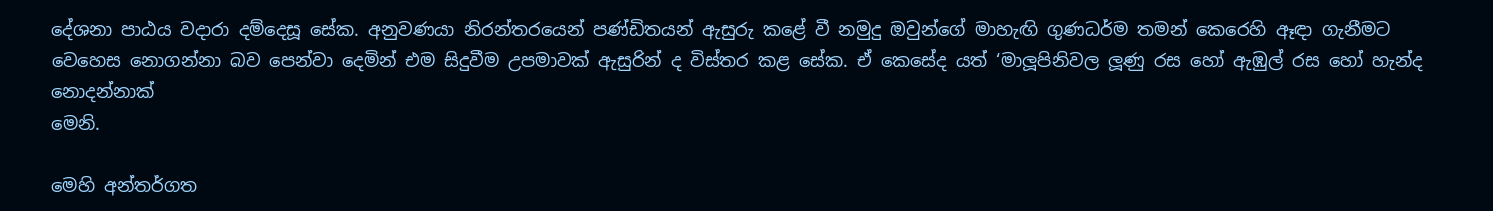දේශනා පාඨය වදාරා දම්දෙසූ සේක. අනුවණයා නිරන්තරයෙන් පණ්ඩිතයන් ඇසුරු කළේ වී නමුදු ඔවුන්ගේ මාහැඟි ගුණධර්ම තමන් කෙරෙහි ඈඳා ගැනීමට වෙහෙස නොගන්නා බව පෙන්වා දෙමින් එම සිදුවීම උපමාවක් ඇසුරින් ද විස්තර කළ සේක. ඒ කෙසේද යත් ‘මාලූපිනිවල ලූණු රස හෝ ඇඹුල් රස හෝ හැන්ද නොදන්නාක්
මෙනි.

මෙහි අන්තර්ගත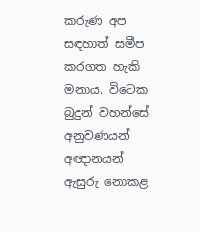කරුණ අප සඳහාත් සමීප කරගත හැකි මනාය. විටෙක බුදුන් වහන්සේ අනුවණයන් අඥානයන් ඇසුරු නොකළ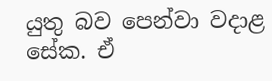යුතු බව පෙන්වා වදාළ සේක. ඒ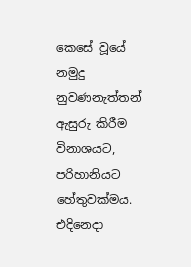කෙසේ වූයේ නමුදු නුවණනැත්තන් ඇසුරු කිරීම විනාශයට, පරිහානියට හේතුවක්මය. එදිනෙදා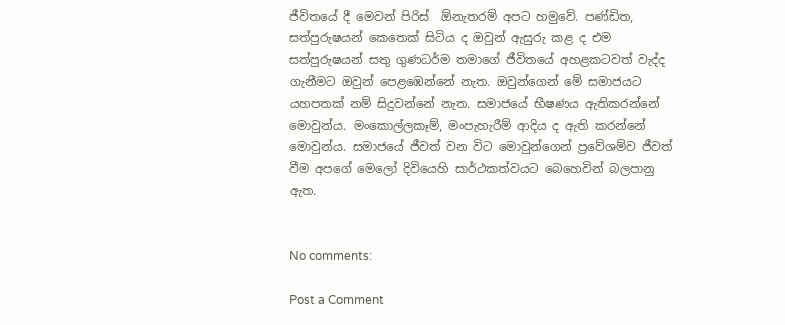ජීවිතයේ දී මෙවන් පිරිස්  ඕනැතරම් අපට හමුවේ. පණ්ඩිත, සත්පුරුෂයන් කෙතෙක් සිටිය ද ඔවුන් ඇසුරු කළ ද එම සත්පුරුෂයන් සතු ගුණධර්ම තමාගේ ජීවිතයේ අහළකටවත් වැද්ද ගැනීමට ඔවුන් පෙළඹෙන්නේ නැත. ඔවුන්ගෙන් මේ සමාජයට යහපතක් නම් සිදුවන්නේ නැත. සමාජයේ භීෂණය ඇතිකරන්නේ මොවුන්ය. මංකොල්ලකෑම්, මංපැහැරීම් ආදිය ද ඇති කරන්නේ මොවුන්ය. සමාජයේ ජීවත් වන විට මොවුන්ගෙන් ප්‍රවේශම්ව ජීවත් වීම අපගේ මෙලෝ දිවියෙහි සාර්ථකත්වයට බෙහෙවින් බලපානු ඇත.


No comments:

Post a Comment